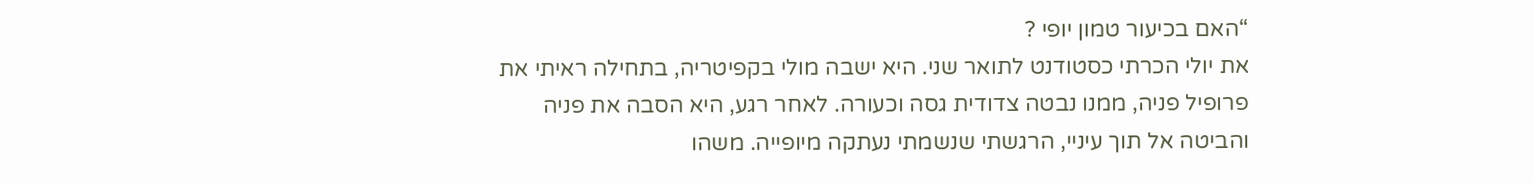“האם בכיעור טמון יופי ?
את יולי הכרתי כסטודנט לתואר שני. היא ישבה מולי בקפיטריה, בתחילה ראיתי את פרופיל פניה, ממנו נבטה צדודית גסה וכעורה. לאחר רגע, היא הסבה את פניה והביטה אל תוך עיניי, הרגשתי שנשמתי נעתקה מיופייה. משהו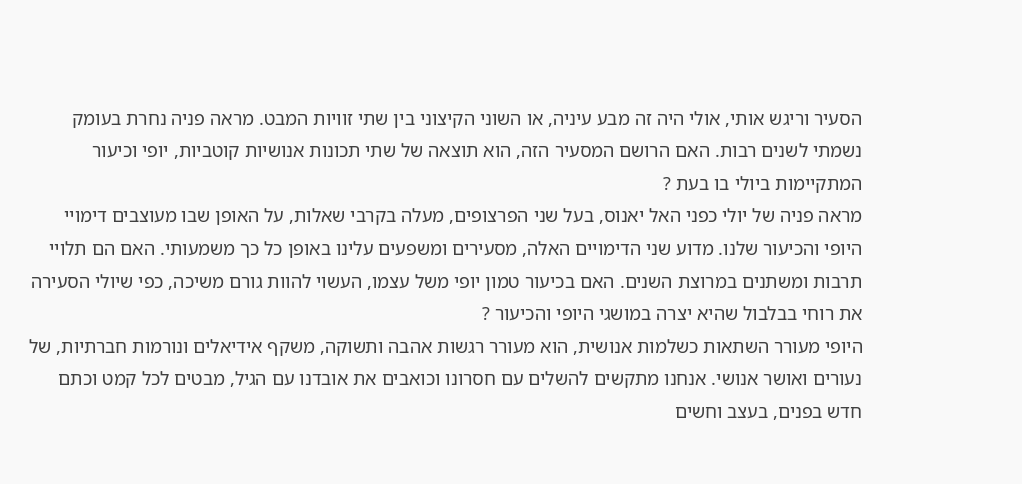הסעיר וריגש אותי, אולי היה זה מבע עיניה, או השוני הקיצוני בין שתי זוויות המבט. מראה פניה נחרת בעומק נשמתי לשנים רבות. האם הרושם המסעיר הזה, הוא תוצאה של שתי תכונות אנושיות קוטביות, יופי וכיעור המתקיימות ביולי בו בעת ?
מראה פניה של יולי כפני האל יאנוס, בעל שני הפרצופים, מעלה בקרבי שאלות, על האופן שבו מעוצבים דימויי היופי והכיעור שלנו. מדוע שני הדימויים האלה, מסעירים ומשפעים עלינו באופן כל כך משמעותי. האם הם תלויי תרבות ומשתנים במרוצת השנים. האם בכיעור טמון יופי משל עצמו, העשוי להוות גורם משיכה, כפי שיולי הסעירה את רוחי בבלבול שהיא יצרה במושגי היופי והכיעור ?
היופי מעורר השתאות כשלמות אנושית, הוא מעורר רגשות אהבה ותשוקה, משקף אידיאלים ונורמות חברתיות, של נעורים ואושר אנושי. אנחנו מתקשים להשלים עם חסרונו וכואבים את אובדנו עם הגיל, מבטים לכל קמט וכתם חדש בפנים, בעצב וחשים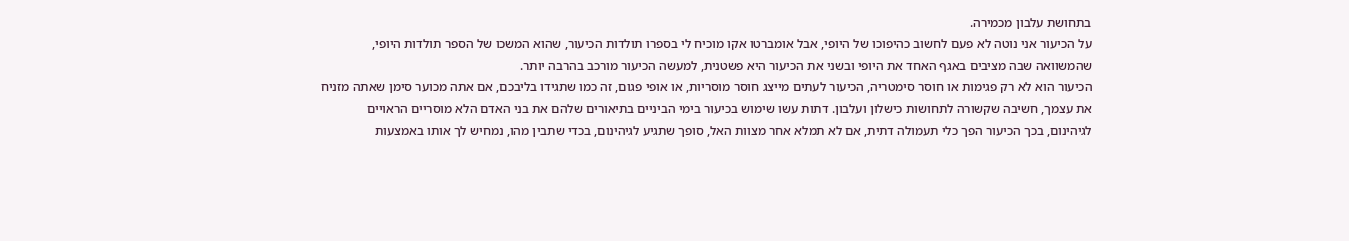בתחושת עלבון מכמירה.
על הכיעור אני נוטה לא פעם לחשוב כהיפוכו של היופי, אבל אומברטו אקו מוכיח לי בספרו תולדות הכיעור, שהוא המשכו של הספר תולדות היופי, שהמשוואה שבה מציבים באגף האחד את היופי ובשני את הכיעור היא פשטנית, למעשה הכיעור מורכב בהרבה יותר.
הכיעור הוא לא רק פגימות או חוסר סימטריה, הכיעור לעתים מייצג חוסר מוסריות, או אופי פגום, זה כמו שתגידו בליבכם, אם אתה מכוער סימן שאתה מזניח את עצמך, חשיבה שקשורה לתחושות כישלון ועלבון. דתות עשו שימוש בכיעור בימי הביניים בתיאורים שלהם את בני האדם הלא מוסריים הראויים לגיהינום, בכך הכיעור הפך כלי תעמולה דתית, אם לא תמלא אחר מצוות האל, סופך שתגיע לגיהינום, בכדי שתבין מהו, נמחיש לך אותו באמצעות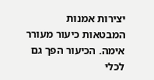יצירות אמנות המבטאות כיעור מעורר אימה. הכיעור הפך גם לכלי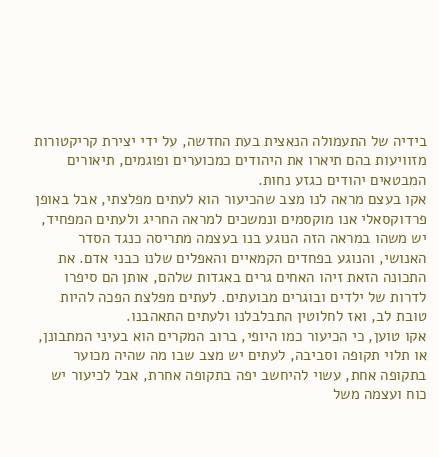בידיה של התעמולה הנאצית בעת החדשה, על ידי יצירת קריקטורות מזוויעות בהם תיארו את היהודים כמכוערים ופוגמים, תיאורים המבטאים יהודים כגזע נחות.
אקו בעצם מראה לנו מצב שהכיעור הוא לעתים מפלצתי, אבל באופן פרדוקסאלי אנו מוקסמים ונמשכים למראה החריג ולעתים המפחיד, יש משהו במראה הזה הנוגע בנו בעצמה מתריסה כנגד הסדר האנושי, והנוגע בפחדים הקמאיים והאפלים שלנו כבני אדם. את התכונה הזאת זיהו האחים גרים באגדות שלהם, אותן הם סיפרו לדרות של ילדים ובוגרים מבועתים. לעתים מפלצת הפכה להיות טובת לב, ואז לחלוטין התבלבלנו ולעתים התאהבנו.
אקו טוען, כי הכיעור כמו היופי, ברוב המקרים הוא בעיני המתבונן, או תלוי תקופה וסביבה, לעתים יש מצב שבו מה שהיה מכוער בתקופה אחת, עשוי להיחשב יפה בתקופה אחרת, אבל לכיעור יש כוח ועצמה משל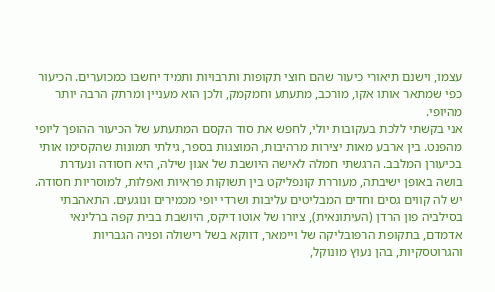עצמו, וישנם תיאורי כיעור שהם חוצי תקופות ותרבויות ותמיד יחשבו כמכוערים. הכיעור כפי שמתאר אותו אקו, מורכב, מתעתע וחמקמק, ולכן הוא מעניין ומרתק הרבה יותר מהיופי.
אני בקשתי ללכת בעקובות יולי, לחפש את סוד הקסם המתעתע של הכיעור ההופך ליופי מהפנט. בין ארבע מאות יצירות מרהיבות, המוצגות בספר, גילתי תמונות שהקסימו אותי בכיעורן המלבב. הרגשתי חמלה לאישה היושבת של אגון שילה, היא חסודה ונעדרת בושה באופן ישיבתה, מעוררת קונפליקט בין תשוקות פראיות ואפלות, למוסריות חסודה. יש לה קווים גסים וחדים המבליטים עליבות ושרדי יופי מכמירים ונוגעים. התאהבתי בסילביה פון הרדן (העיתונאית), ציורו של אוטו דיקס, היושבת בבית קפה ברלינאי אדמדם, בתקופת הרפובליקה של ויימאר, דווקא בשל רישולה ופניה הגבריות והגרוטסקיות, בהן נעוץ מונוקל,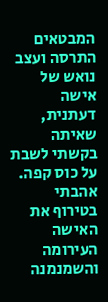המבטאים התרסה ועצב נואש של אישה דעתנית, שאיתה בקשתי לשבת על כוס קפה. אהבתי בטירוף את האישה העירומה והשמנמנה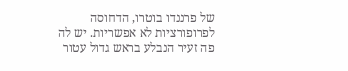של פרננדו בוטרו, הדחוסה לפרופורציות לא אפשריות. יש לה פה זעיר הנבלע בראש גדול עטור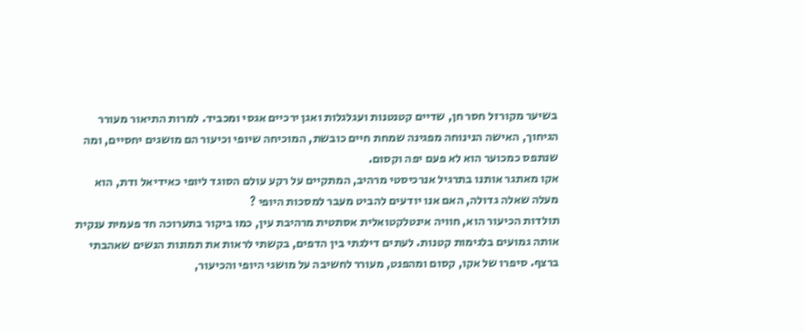בשיער מקורזל חסר חן, שדיים קטנטנות ועגלגלות ואגן ירכיים אגסי ומכביד. למרות התיאור מעורר הגיחוך, האישה הנינוחה מפגינה שמחת חיים כובשת, המוכיחה שיופי וכיעור הם מושגים יחסיים, ומה שנתפס כמכוער הוא לא פעם יפה וקסום.
אקו מאתגר אותנו בתרגיל אנרכיסטי מרהיב, המתקיים על רקע עולם הסוגד ליופי כאידיאל ודת, הוא מעלה שאלה גדולה, האם אנו יודעים להביט מעבר למסכות היופי ?
תולדות הכיעור הוא, חוויה אינטלקטואלית אסתטית מרהיבת עין, כמו ביקור בתערוכה חד פעמית ענקית אותה גמועים בלגימות קטנות. לעתים דילגתי בין הדפים, בקשתי לראות את תמונות הנשים שאהבתי ברצף. סיפרו של אקו, קסום ומהפנט, מעורר לחשיבה על מושגי היופי והכיעור,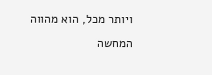ויותר מכל, הוא מהווה המחשה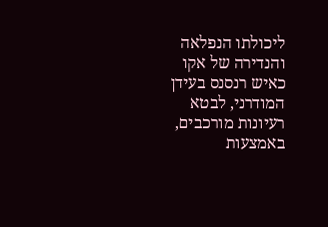ליכולתו הנפלאה והנדירה של אקו כאיש רנסנס בעידן המודרני, לבטא רעיונות מורכבים, באמצעות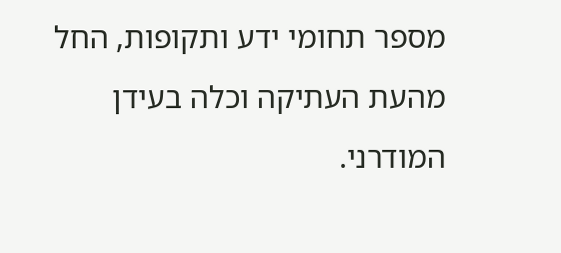מספר תחומי ידע ותקופות, החל מהעת העתיקה וכלה בעידן המודרני.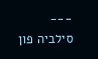---
סילביה פון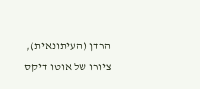הרדן (העיתונאית), ציורו של אוטו דיקס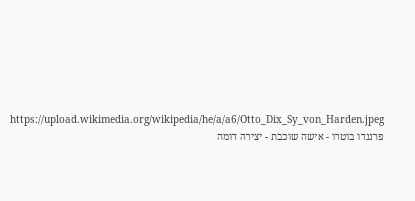https://upload.wikimedia.org/wikipedia/he/a/a6/Otto_Dix_Sy_von_Harden.jpeg
פרננדו בוטרו - אישה שוכבת - יצירה דומה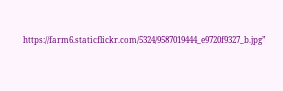https://farm6.staticflickr.com/5324/9587019444_e9720f9327_b.jpg”